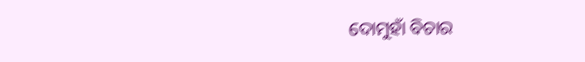ଦୋମୁହାଁ ବିଚାର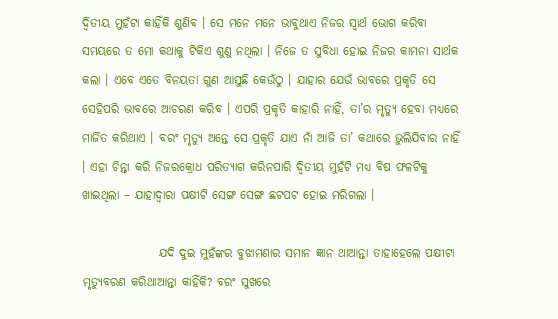ଦ୍ୱିତୀୟ ମୁହଁଟା କାହିଁକି ଶୁଣିବ । ସେ ମନେ ମନେ ଭାବୁଥାଏ ନିଜର ସ୍ୱାର୍ଥ ଭୋଗ କରିବା ସମୟରେ ତ ମୋ କଥାକୁ ଟିକିଏ ଶୁଣୁ ନଥିଲା । ନିଜେ ତ ସୁବିଧା ହୋଇ ନିଜର କାମନା ସାର୍ଥକ କଲା । ଏବେ ଏତେ ବିନୟତା ଗୁଣ ଆସୁଛି କେଉଁଠୁ । ଯାହାର ଯେଉଁ ଭାବରେ ପ୍ରକୃତି ସେ ସେହିପରି ଭାବରେ ଆଚରଣ କରିବ । ଏପରି ପ୍ରକୃତି କାହାରି ନାହିଁ, ତା’ର ମୃତ୍ୟୁ ହେବା ମଧ୍ୟରେ ମାର୍ଜିତ କରିଥାଏ । ବରଂ ମୃତ୍ୟୁ ଅନ୍ତେ ସେ ପ୍ରକୃତି ଯାଏ ନାଁ ଆଜି ତା’ କଥାରେ ଭୁଲିଯିବାର ନାହିଁ । ଏହା ଚିନ୍ତା କରି ନିଜରକ୍ରୋଧ ପରିତ୍ୟାଗ କରିନପାରି ଦ୍ୱିତୀୟ ମୁହଁଟି ମଧ୍ୟ ବିଷ ଫଳଟିକୁ ଖାଇଥିଲା – ଯାହାଦ୍ୱାରା ପକ୍ଷୀଟି ସେଙ୍ଗ ସେଙ୍ଗ ଛଟପଟ ହୋଇ ମରିଗଲା ।

                ଯଦି ଦୁଇ ମୁହଁଙ୍କର ବୁଝାମଣାର ସମାନ ଜ୍ଞାନ ଥାଆନ୍ତା ତାହାହେଲେ ପକ୍ଷୀଟା ମୃତ୍ୟୁବରଣ କରିଥାଆନ୍ତା କାହିଁକି? ବରଂ ସୁଖରେ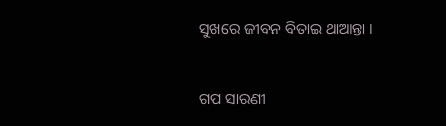ସୁଖରେ ଜୀବନ ବିତାଇ ଥାଆନ୍ତା ।


ଗପ ସାରଣୀ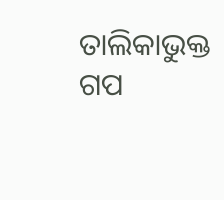ତାଲିକାଭୁକ୍ତ ଗପ